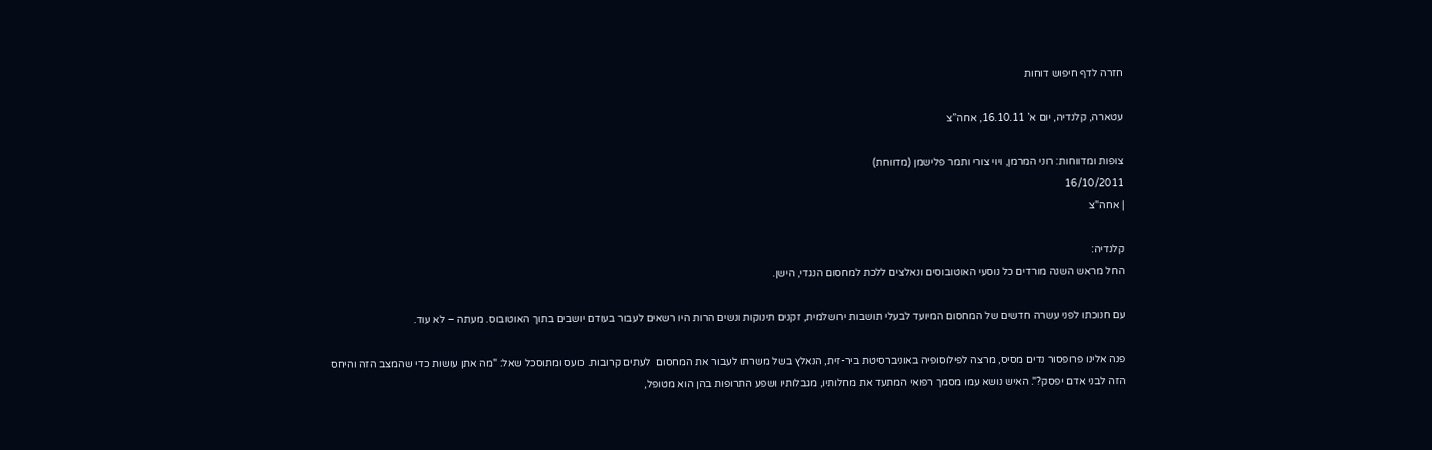חזרה לדף חיפוש דוחות

עטארה, קלנדיה, יום א’ 16.10.11, אחה”צ

צופות ומדווחות: רוני המרמן, ויוי צורי ותמר פלישמן (מדווחת)
16/10/2011
| אחה"צ

קלנדיה:
החל מראש השנה מורדים כל נוסעי האוטובוסים ונאלצים ללכת למחסום הנגדי, הישן.

עם חנוכתו לפני עשרה חדשים של המחסום המיועד לבעלי תושבות ירושלמית, זקנים תינוקות ונשים הרות היו רשאים לעבור בעודם יושבים בתוך האוטובוס. מעתה – לא עוד.

פנה אלינו פרופסור נדים מסיס, מרצה לפילוסופיה באוניברסיטת ביר-זית, הנאלץ בשל משרתו לעבור את המחסום  לעתים קרובות. כועס ומתוסכל שאל: "מה אתן עושות כדי שהמצב הזה והיחס הזה לבני אדם יפסק?". האיש נושא עמו מסמך רפואי המתעד את מחלותיו, מגבלותיו ושפע התרופות בהן הוא מטופל,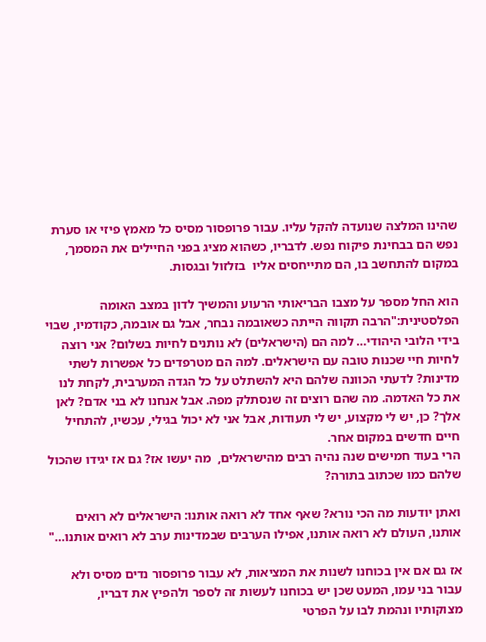שהינו המלצה שנועדה להקל עליו. עבור פרופסור מסיס כל מאמץ פיזי או סערת נפש הם בבחינת פיקוח נפש. לדבריו, כשהוא מציג בפני החיילים את המסמך, במקום להתחשב בו, הם מתייחסים אליו  בזלזול ובגסות.

הוא החל מספר על מצבו הבריאותי הרעוע והמשיך לדון במצב האומה הפלסטינית:"הרבה תקווה הייתה כשאובמה נבחר, אבל גם אובמה, כקודמיו, שבוי בידי הלובי היהודי… למה הם (הישראלים) לא נותנים לחיות בשלום? אני רוצה לחיות חיי שכנות טובה עם הישראלים. למה הם מטרפדים כל אפשרות לשתי מדינות? לדעתי הכוונה שלהם היא להשתלט על כל הגדה המערבית, לקחת לנו את כל האדמה. מה שהם רוצים זה שנסתלק מפה. אבל אנחנו לא בני אדם? לאן אלך? כן, יש לי מקצוע, יש לי תעודות, אבל אני לא יכול בגילי, עכשיו, להתחיל חיים חדשים במקום אחר.
הרי בעוד חמישים שנה נהיה רבים מהישראלים,  מה יעשו אז? גם אז יגידו שהכול שלהם כמו שכתוב בתורה?

ואתן יודעות מה הכי נורא? שאף אחד לא רואה אותנו: הישראלים לא רואים אותנו, העולם לא רואה אותנו, אפילו הערבים שבמדינות ערב לא רואים אותנו…"

אז גם אם אין בכוחנו לשנות את המציאות, לא עבור פרופסור נדים מסיס ולא עבור בני עמו, המעט שכן יש בכוחנו לעשות זה לספר ולהפיץ את דבריו, מצוקותיו ונהמת לבו על הפרטי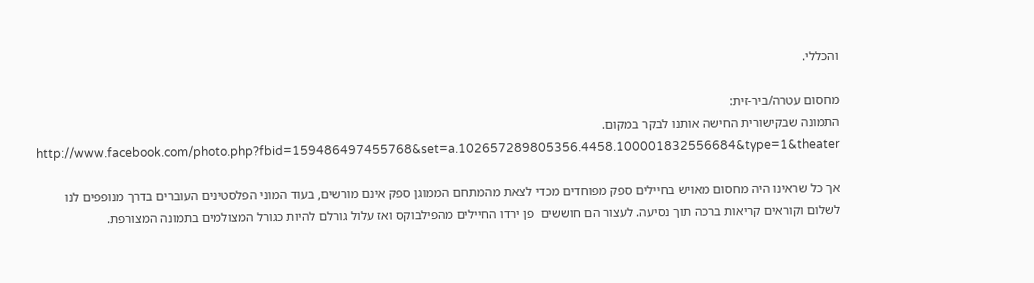והכללי.

מחסום עטרה/ביר-זית:
התמונה שבקישורית החישה אותנו לבקר במקום. http://www.facebook.com/photo.php?fbid=159486497455768&set=a.102657289805356.4458.100001832556684&type=1&theater

אך כל שראינו היה מחסום מאויש בחיילים ספק מפוחדים מכדי לצאת מהמתחם הממוגן ספק אינם מורשים, בעוד המוני הפלסטינים העוברים בדרך מנופפים לנו לשלום וקוראים קריאות ברכה תוך נסיעה. לעצור הם חוששים  פן ירדו החיילים מהפילבוקס ואז עלול גורלם להיות כגורל המצולמים בתמונה המצורפת.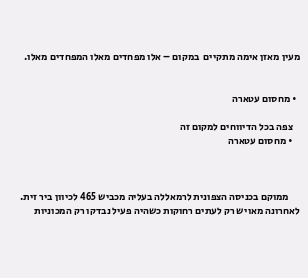מעין מאזן אימה מתקיים  במקום – אלו מפחדים מאלו המפחדים מאלו.


  • מחסום עטארה

    צפה בכל הדיווחים למקום זה
    • מחסום עטארה



      ממוקם בכניסה הצפונית לרמאללה בעליה מכביש 465 לכיוון ביר זית. לאחרונה מאויש רק לעתים רחוקות כשהיה פעיל נבדקו רק המכוניות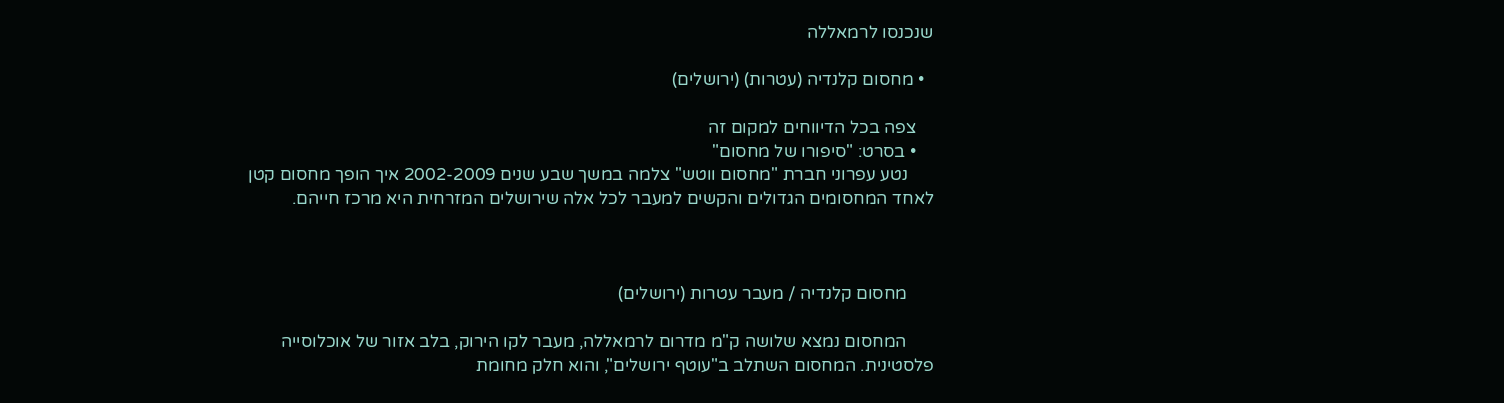שנכנסו לרמאללה

  • מחסום קלנדיה (עטרות) (ירושלים)

    צפה בכל הדיווחים למקום זה
    • בסרט: "סיפורו של מחסום"
      נטע עפרוני חברת "מחסום ווטש" צלמה במשך שבע שנים 2002-2009 איך הופך מחסום קטן לאחד המחסומים הגדולים והקשים למעבר לכל אלה שירושלים המזרחית היא מרכז חייהם.



      מחסום קלנדיה / מעבר עטרות (ירושלים)

      המחסום נמצא שלושה ק"מ מדרום לרמאללה, מעבר לקו הירוק, בלב אזור של אוכלוסייה פלסטינית. המחסום השתלב ב"עוטף ירושלים", והוא חלק מחומת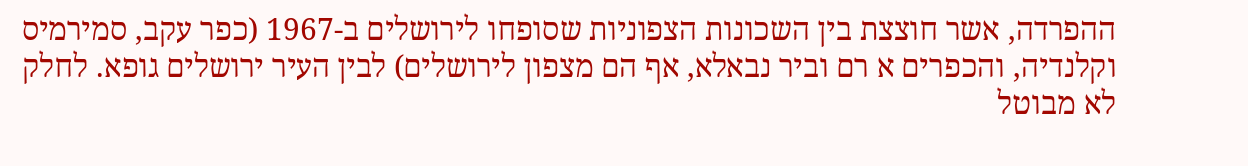ההפרדה, אשר חוצצת בין השכונות הצפוניות שסופחו לירושלים ב-1967 (כפר עקב, סמירמיס וקלנדיה, והכפרים א רם וביר נבאלא, אף הם מצפון לירושלים) לבין העיר ירושלים גופא. לחלק לא מבוטל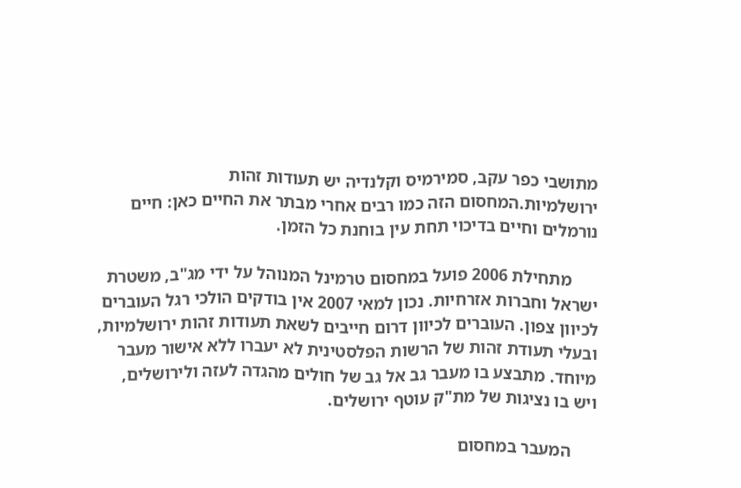מתושבי כפר עקב, סמירמיס וקלנדיה יש תעודות זהות ירושלמיות.המחסום הזה כמו רבים אחרי מבתר את החיים כאן: חיים נורמלים וחיים בדיכוי תחת עין בוחנת כל הזמן.

      מתחילת 2006 פועל במחסום טרמינל המנוהל על ידי מג"ב, משטרת ישראל וחברות אזרחיות. נכון למאי 2007 אין בודקים הולכי רגל העוברים לכיוון צפון. העוברים לכיוון דרום חייבים לשאת תעודות זהות ירושלמיות, ובעלי תעודת זהות של הרשות הפלסטינית לא יעברו ללא אישור מעבר מיוחד. מתבצע בו מעבר גב אל גב של חולים מהגדה לעזה ולירושלים, ויש בו נציגות של מת"ק עוטף ירושלים.

      המעבר במחסום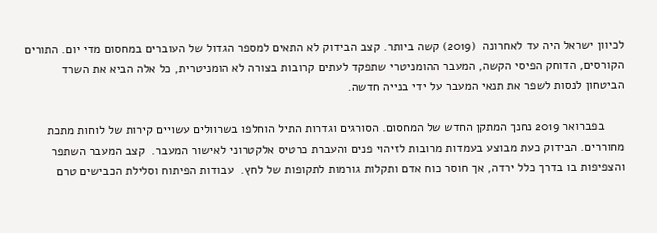לכיוון ישראל היה עד לאחרונה  (2019) קשה ביותר. קצב הבידוק לא התאים למספר הגדול של העוברים במחסום מדי יום. התורים הקורסים, הדוחק הפיסי הקשה, המעבר ההומניטרי שתפקד לעתים קרובות בצורה לא הומניטרית, כל אלה הביא את השרד הביטחון לנסות לשפר את תנאי המעבר על ידי בנייה חדשה.

      בפברואר 2019 נחנך המתקן החדש של המחסום. הסורגים וגדרות התיל הוחלפו בשרוולים עשויים קירות של לוחות מתכת מחוררים. הבידוק כעת מבוצע בעמדות מרובות לזיהוי פנים והעברת כרטיס אלקטרוני לאישור המעבר.  קצב המעבר השתפר והצפיפות בו בדרך כלל ירדה, אך חוסר כוח אדם ותקלות גורמות לתקופות של לחץ.  עבודות הפיתוח וסלילת הכבישים טרם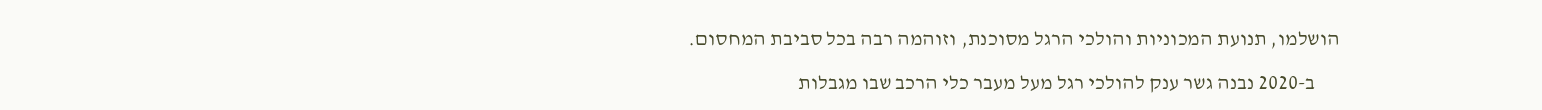הושלמו, תנועת המכוניות והולכי הרגל מסוכנת, וזוהמה רבה בכל סביבת המחסום.

      ב-2020 נבנה גשר ענק להולכי רגל מעל מעבר כלי הרכב שבו מגבלות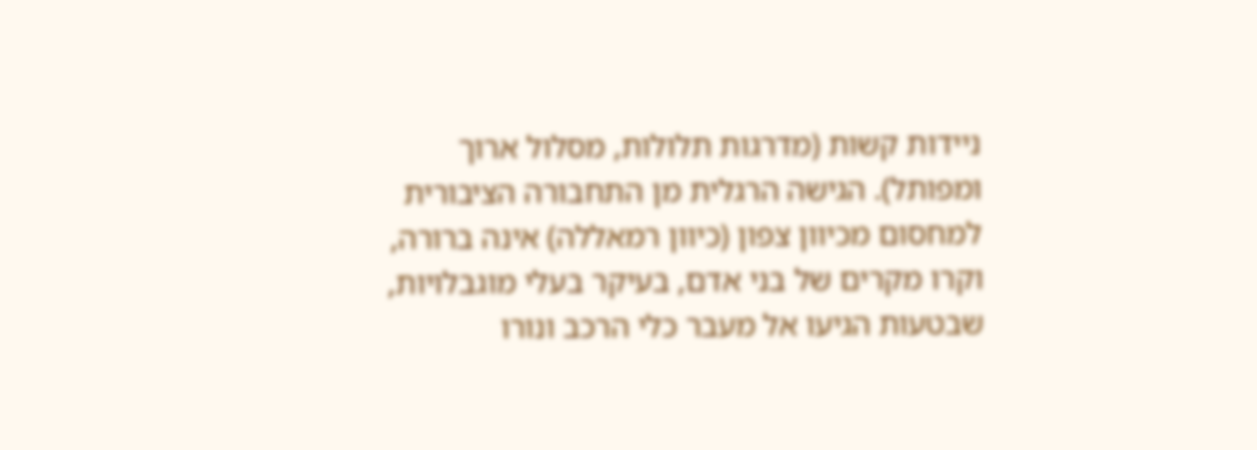ניידות קשות (מדרגות תלולות, מסלול ארוך ומפותל). הגישה הרגלית מן התחבורה הציבורית למחסום מכיוון צפון (כיוון רמאללה) אינה ברורה, וקרו מקרים של בני אדם, בעיקר בעלי מוגבלויות, שבטעות הגיעו אל מעבר כלי הרכב ונורו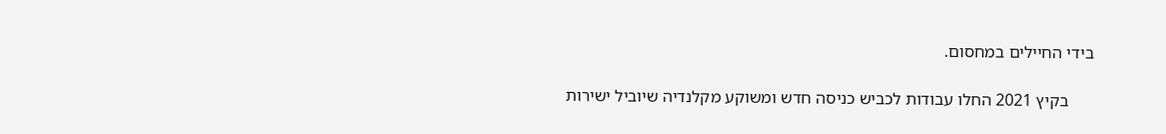בידי החיילים במחסום.

      בקיץ 2021 החלו עבודות לכביש כניסה חדש ומשוקע מקלנדיה שיוביל ישירות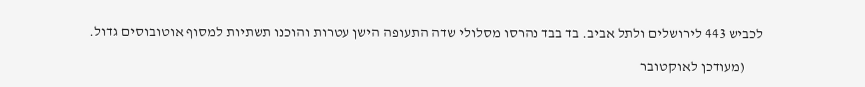לכביש 443 לירושלים ולתל אביב. בד בבד נהרסו מסלולי שדה התעופה הישן עטרות והוכנו תשתיות למסוף אוטובוסים גדול.

      (מעודכן לאוקטובר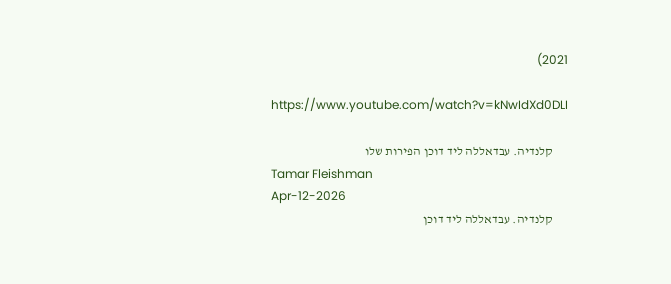2021)

      https://www.youtube.com/watch?v=kNwIdXd0DLI

      קלנדיה. עבדאללה ליד דוכן הפירות שלו
      Tamar Fleishman
      Apr-12-2026
      קלנדיה. עבדאללה ליד דוכן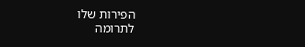הפירות שלו
לתרומה